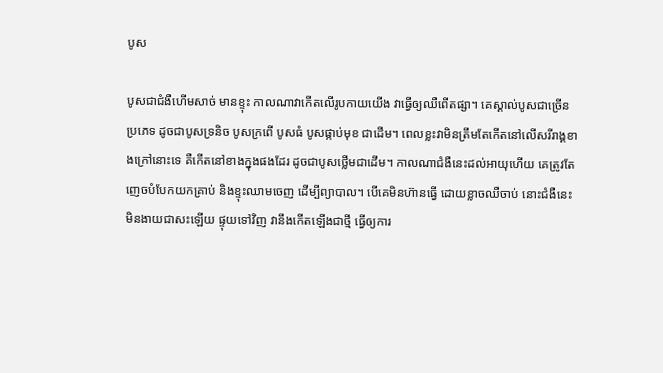បូស

បូសជាជំងឺហើមសាច់ មានខ្ទុះ កាលណាវាកើតលើរូបកាយយើង វាធ្វើឲ្យឈឺពើតផ្សា។ គេស្គាល់បូសជាច្រើនប្រភេទ ដូចជាបូសទ្រនិច បូសក្រពើ បូសធំ បូសផ្កាប់មុខ ជាដើម។ ពេលខ្លះវាមិនត្រឹមតែកើតនៅលើសរីរាង្គខាងក្រៅនោះទេ គឺកើតនៅខាងក្នុងផងដែរ ដូចជាបូសថ្លើមជាដើម។ កាលណាជំងឺនេះដល់អាយុហើយ គេត្រូវតែញេចបំបែកយកគ្រាប់ និងខ្ទុះឈាមចេញ ដើម្បីព្យាបាល។ បើគេមិនហ៊ានធ្វើ ដោយខ្លាចឈឺចាប់ នោះជំងឺនេះមិនងាយជាសះឡើយ ផ្ទុយទៅវិញ វានឹងកើតឡើងជាថ្មី ធ្វើឲ្យការ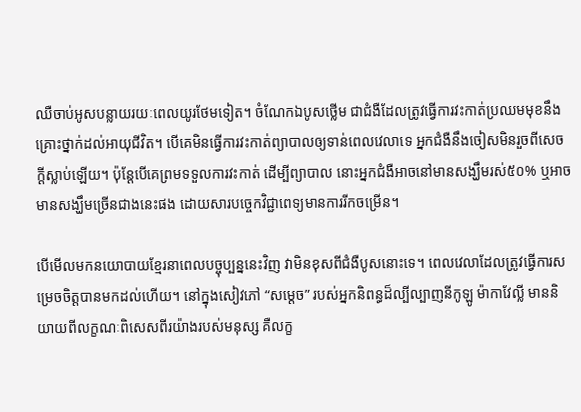ឈឺចាប់អូសបន្លាយរយៈពេលយូរថែមទៀត។ ចំណែកឯបូសថ្លើម ជាជំងឺដែលត្រូវធ្វើការវះកាត់ប្រឈមមុខនឹងគ្រោះថ្នាក់ដល់អាយុជីវិត។ បើគេមិនធ្វើការវះកាត់ព្យាបាលឲ្យទាន់ពេលវេលាទេ អ្នកជំងឺនឹងចៀសមិនរួចពីសេចក្ដីស្លាប់ឡើយ។ ប៉ុន្តែបើគេព្រមទទួលការវះកាត់ ដើម្បីព្យាបាល នោះអ្នកជំងឺអាចនៅមានសង្ឃឹមរស់៥០% ឬអាចមានសង្ឃឹមច្រើនជាងនេះផង ដោយសារបច្ចេកវិជ្ជាពេទ្យមានការរីកចម្រើន។

បើមើលមកនយោបាយខ្មែរនាពេលបច្ចុប្បន្ននេះវិញ វាមិនខុសពីជំងឺបូសនោះទេ។ ពេលវេលាដែលត្រូវធ្វើការសម្រេចចិត្តបានមកដល់ហើយ។ នៅក្នុងសៀវភៅ “សម្ដេច” របស់អ្នកនិពន្ធដ៏ល្បីល្បាញនីកូឡូ ម៉ាកាវែល្លី មាននិយាយពីលក្ខណៈពិសេសពីរយ៉ាងរបស់មនុស្ស គឺលក្ខ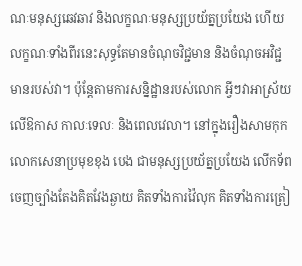ណៈមនុស្សឆេវឆាវ និងលក្ខណៈមនុស្សប្រយ័ត្នប្រយែង ហើយលក្ខណៈទាំងពីរនេះសុទ្ធតែមានចំណុចវិជ្ជមាន និងចំណុចអវិជ្ជមានរបស់វា។ ប៉ុន្តែតាមការសន្និដ្ឋានរបស់លោក អ្វីៗវាអាស្រ័យលើឱកាស កាលៈទេលៈ និងពេលវេលា។ នៅក្នុងរឿងសាមកុក លោកសេនាប្រមុខខុង បេង ជាមនុស្សប្រយ័ត្នប្រយែង លើកទ័ពចេញច្បាំងតែងគិតវែងឆ្ងាយ គិតទាំងការវ៉ៃលុក គិតទាំងការត្រៀ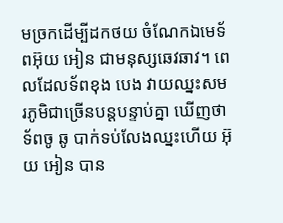មច្រកដើម្បីដកថយ ចំណែកឯមេទ័ពអ៊ុយ អៀន ជាមនុស្សឆេវឆាវ។ ពេលដែលទ័ពខុង បេង វាយឈ្នះសមរភូមិជាច្រើនបន្តបន្ទាប់គ្នា ឃើញថាទ័ពចូ ឆូ បាក់ទប់លែងឈ្នះហើយ អ៊ុយ អៀន បាន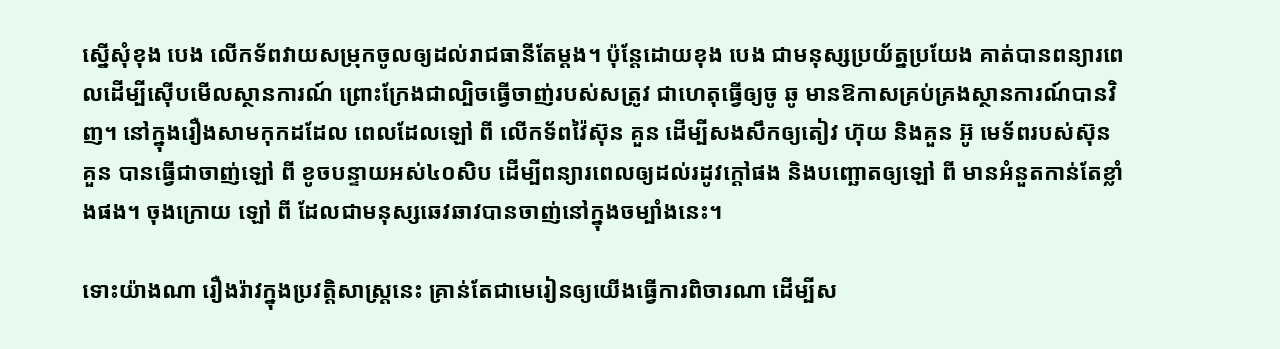ស្នើសុំខុង បេង លើកទ័ពវាយសម្រុកចូលឲ្យដល់រាជធានីតែម្ដង។ ប៉ុន្តែដោយខុង បេង ជាមនុស្សប្រយ័ត្នប្រយែង គាត់បានពន្យារពេលដើម្បីស៊ើបមើលស្ថានការណ៍ ព្រោះក្រែងជាល្បិចធ្វើចាញ់របស់សត្រូវ ជាហេតុធ្វើឲ្យចូ ឆូ មានឱកាសគ្រប់គ្រងស្ថានការណ៍បានវិញ។ នៅក្នុងរឿងសាមកុកដដែល ពេលដែលឡៅ ពី លើកទ័ពវ៉ៃស៊ុន គួន ដើម្បីសងសឹកឲ្យតៀវ ហ៊ុយ និងគួន អ៊ូ មេទ័ពរបស់ស៊ុន គួន បានធ្វើជាចាញ់ឡៅ ពី ខូចបន្ទាយអស់៤០សិប ដើម្បីពន្យារពេលឲ្យដល់រដូវក្ដៅផង និងបញ្ឆោតឲ្យឡៅ ពី មានអំនួតកាន់តែខ្លាំងផង។ ចុងក្រោយ ឡៅ ពី ដែលជាមនុស្សឆេវឆាវបានចាញ់នៅក្នុងចម្បាំងនេះ។

ទោះយ៉ាងណា រឿងរ៉ាវក្នុងប្រវត្តិសាស្ត្រនេះ គ្រាន់តែជាមេរៀនឲ្យយើងធ្វើការពិចារណា ដើម្បីស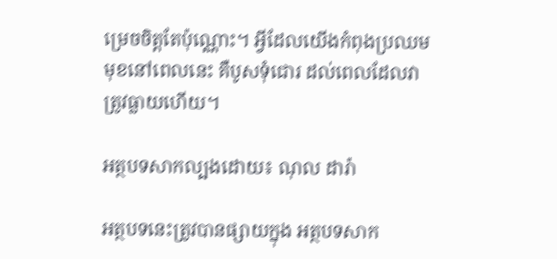ម្រេចចិត្តតែប៉ុណ្ណោះ។ អ្វីដែលយើងកំពុងប្រឈមមុខនៅពេលនេះ គឺបូសទុំជោរ ដល់ពេលដែលវាត្រូវធ្លាយហើយ។

អត្ថបទសាកល្បងដោយ៖ ណុល ដារ៉ា

អត្ថបទនេះត្រូវបានផ្សាយក្នុង អត្ថបទសាក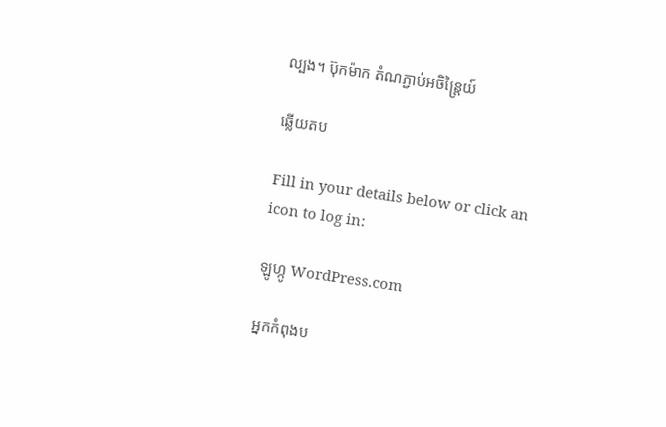ល្បង។ ប៊ុកម៉ាក តំណភ្ជាប់អចិន្ត្រៃយ៍

ឆ្លើយតប

Fill in your details below or click an icon to log in:

ឡូហ្កូ WordPress.com

អ្នកកំពុងប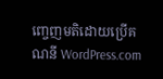ញ្ចេញមតិដោយប្រើគណនី WordPress.com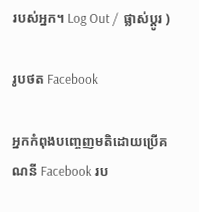របស់អ្នក។ Log Out /  ផ្លាស់ប្តូរ )

រូបថត Facebook

អ្នកកំពុងបញ្ចេញមតិដោយប្រើគណនី Facebook រប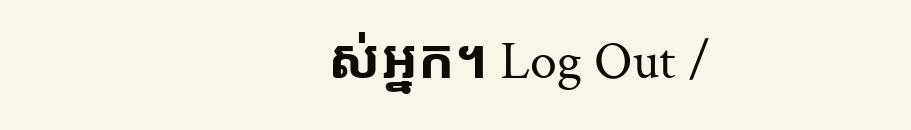ស់អ្នក។ Log Out /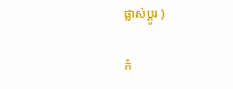ផ្លាស់ប្តូរ )

កំ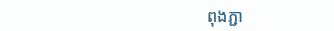ពុងភ្ជា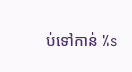ប់ទៅកាន់ %s